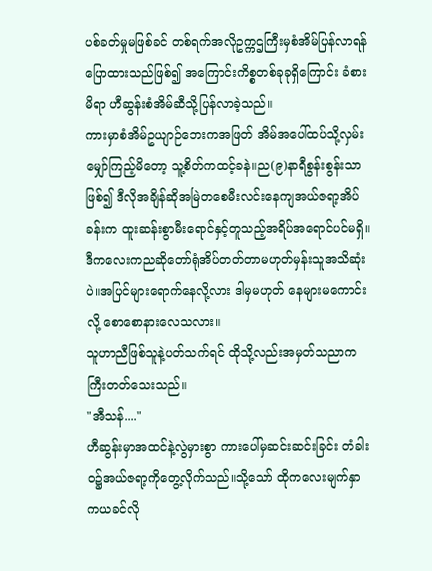ပစ်ခတ်မှုမဖြစ်ခင် တစ်ရက်အလိုဥက္ကဌကြီးမှစံအိမ်ပြန်လာရန်ပြောထားသည်ဖြစ်၍ အကြောင်းကိစ္စတစ်ခုခုရှိကြောင်း ခံစားမိရာ ဟီဆွန်းစံအိမ်ဆီသို့ပြန်လာခဲ့သည်။
ကားမှာစံအိမ်ဥယျာဉ်ဘေးကအဖြတ် အိမ်အပေါ်ထပ်သို့လှမ်းမျှော်ကြည့်မိတော့ သူ့စိတ်ကထင့်ခနဲ။ည(၉)နာရီစွန်းစွန်းသာဖြစ်၍ ဒီလိုအချိန်ဆိုအမြဲတစေမီးလင်းနေကျအယ်ဇရာ့အိပ်ခန်းက ထူးဆန်းစွာမီးရောင်နှင့်တူသည့်အရိပ်အရောင်ပင်မရှိ။
ဒီကလေးကညဆိုတော်ရုံအိပ်တတ်တာမဟုတ်မှန်းသူအသိဆုံးပဲ။အပြင်များရောက်နေလို့လား ဒါမှမဟုတ် နေများမကောင်းလို့ စောစောနားလေသလား။
သူဟာညီဖြစ်သူနဲ့ပတ်သက်ရင် ထိုသို့လည်းအမှတ်သညာကကြီးတတ်သေးသည်။
"အီသန်...."
ဟီဆွန်းမှာအထင်နဲ့လွဲမှားစွာ ကားပေါ်မှဆင်းဆင်းခြင်း တံခါးဝ၌အယ်ဇရာ့ကိုတွေ့လိုက်သည်။သို့သော် ထိုကလေးမျက်နှာကယခင်လို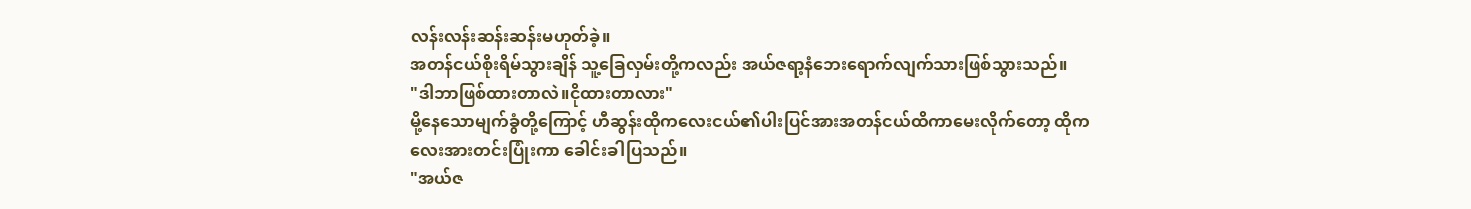လန်းလန်းဆန်းဆန်းမဟုတ်ခဲ့။
အတန်ငယ်စိုးရိမ်သွားချိန် သူ့ခြေလှမ်းတို့ကလည်း အယ်ဇရာ့နံဘေးရောက်လျက်သားဖြစ်သွားသည်။
"ဒါဘာဖြစ်ထားတာလဲ။ငိုထားတာလား"
မို့နေသောမျက်ခွံတို့ကြောင့် ဟီဆွန်းထိုကလေးငယ်၏ပါးပြင်အားအတန်ငယ်ထိကာမေးလိုက်တော့ ထိုကလေးအားတင်းပြုံးကာ ခေါင်းခါပြသည်။
"အယ်ဇ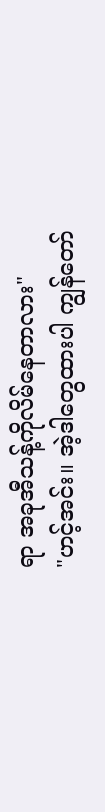ရာ အခုအီသန့်ကိုလိမ်နေတာလား"
"ဟင့်အင်း။ အဲ့ဒါတွေထားပါ ကျွန်တော်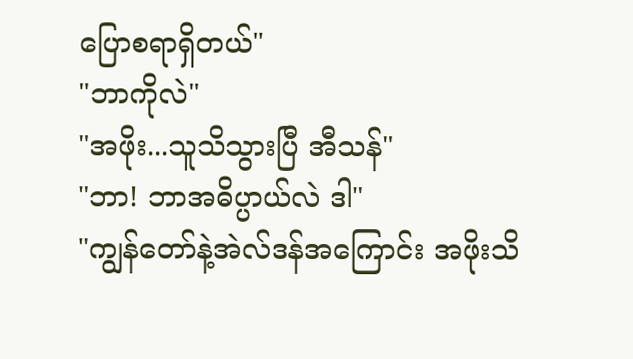ပြောစရာရှိတယ်"
"ဘာကိုလဲ"
"အဖိုး...သူသိသွားပြီ အီသန်"
"ဘာ! ဘာအဓိပ္ပာယ်လဲ ဒါ"
"ကျွန်တော်နဲ့အဲလ်ဒန်အကြောင်း အဖိုးသိ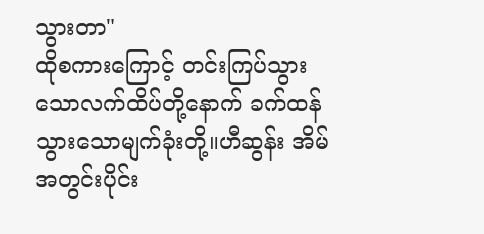သွားတာ"
ထိုစကားကြောင့် တင်းကြပ်သွားသောလက်ထိပ်တို့နောက် ခက်ထန်သွားသောမျက်ခုံးတို့။ဟီဆွန်း အိမ်အတွင်းပိုင်း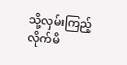သို့လှမ်းကြည့်လိုက်မိ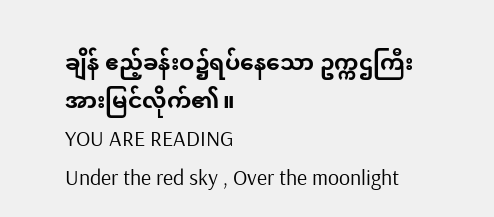ချိန် ဧည့်ခန်းဝ၌ရပ်နေသော ဥက္ကဌကြီးအားမြင်လိုက်၏။
YOU ARE READING
Under the red sky , Over the moonlight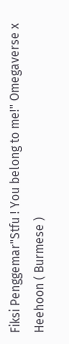Fiksi Penggemar"Stfu ! You belong to me!" Omegaverse x Heehoon ( Burmese )